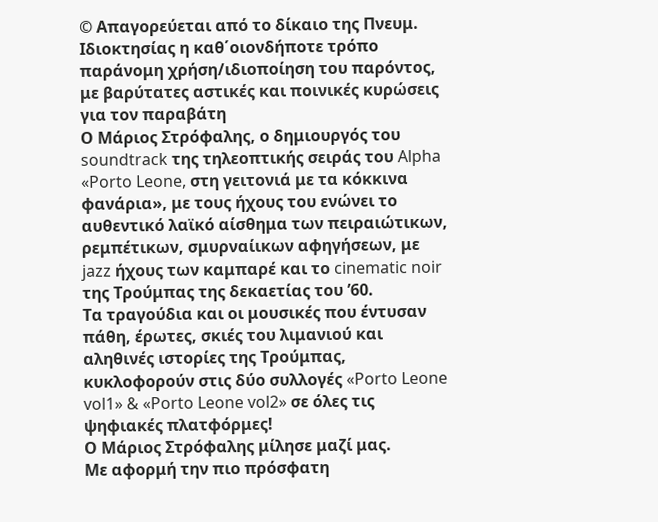© Απαγορεύεται από το δίκαιο της Πνευμ. Ιδιοκτησίας η καθ΄οιονδήποτε τρόπο παράνομη χρήση/ιδιοποίηση του παρόντος, με βαρύτατες αστικές και ποινικές κυρώσεις για τον παραβάτη
Ο Μάριος Στρόφαλης, ο δημιουργός του soundtrack της τηλεοπτικής σειράς του Alpha «Porto Leone, στη γειτονιά με τα κόκκινα φανάρια», με τους ήχους του ενώνει το αυθεντικό λαϊκό αίσθημα των πειραιώτικων, ρεμπέτικων, σμυρναίικων αφηγήσεων, με jazz ήχους των καμπαρέ και το cinematic noir της Τρούμπας της δεκαετίας του ’60.
Τα τραγούδια και οι μουσικές που έντυσαν πάθη, έρωτες, σκιές του λιμανιού και αληθινές ιστορίες της Τρούμπας, κυκλοφορούν στις δύο συλλογές «Porto Leone vol1» & «Porto Leone vol2» σε όλες τις ψηφιακές πλατφόρμες!
Ο Μάριος Στρόφαλης μίλησε μαζί μας.
Με αφορμή την πιο πρόσφατη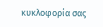κυκλοφορία σας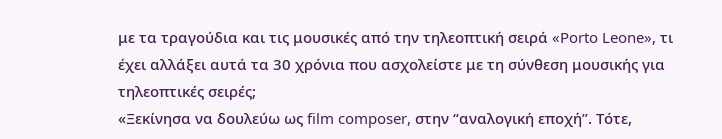με τα τραγούδια και τις μουσικές από την τηλεοπτική σειρά «Porto Leone», τι έχει αλλάξει αυτά τα 30 χρόνια που ασχολείστε με τη σύνθεση μουσικής για τηλεοπτικές σειρές;
«Ξεκίνησα να δουλεύω ως film composer, στην “αναλογική εποχή”. Τότε,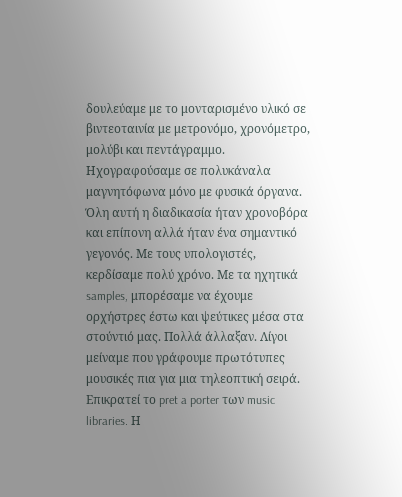δουλεύαμε με το μονταρισμένο υλικό σε βιντεοταινία με μετρονόμο, χρονόμετρο, μολύβι και πεντάγραμμο. Ηχογραφούσαμε σε πολυκάναλα μαγνητόφωνα μόνο με φυσικά όργανα. Όλη αυτή η διαδικασία ήταν χρονοβόρα και επίπονη αλλά ήταν ένα σημαντικό γεγονός. Με τους υπολογιστές, κερδίσαμε πολύ χρόνο. Με τα ηχητικά samples, μπορέσαμε να έχουμε ορχήστρες έστω και ψεύτικες μέσα στα στούντιό μας. Πολλά άλλαξαν. Λίγοι μείναμε που γράφουμε πρωτότυπες μουσικές πια για μια τηλεοπτική σειρά. Επικρατεί το pret a porter των music libraries. Η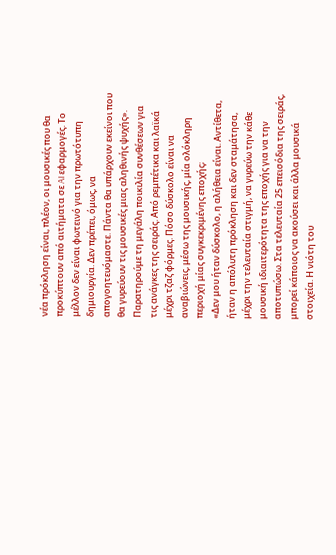νέα πρόκληση είναι, πλέον, οι μουσικές που θα προκύπτουν από αιτήματα σε AI εφαρμογές. Το μέλλον δεν είναι φωτεινό για την πρωτότυπη δημιουργία. Δεν πρέπει, όμως, να απογοητευόμαστε. Πάντα θα υπάρχουν εκείνοι που θα γυρεύουν τις μουσικές μιας αληθινής ψυχής».
Παρατηρούμε τη μεγάλη ποικιλία συνθέσεων για τις ανάγκες της σειράς. Από ρεμπέτικα και λαϊκά μέχρι τζαζ φόρμες. Πόσο δύσκολο είναι να αναβιώνεις, μέσω της μουσικής, μία ολόκληρη περιοχή μίας συγκεκριμένης εποχής;
«Δεν μου ήταν δύσκολο, η αλήθεια είναι. Αντίθετα, ήταν η απόλυτη πρόκληση και δεν σταμάτησα, μέχρι την τελευταία στιγμή, να γυρεύω την κάθε μουσική ιδιαιτερότητα της εποχής για να την αποτυπώσω. Στα τελευταία 25 επεισόδια της σειράς, μπορεί κάποιος να ακούσει και άλλα μουσικά στοιχεία. Η νιότη του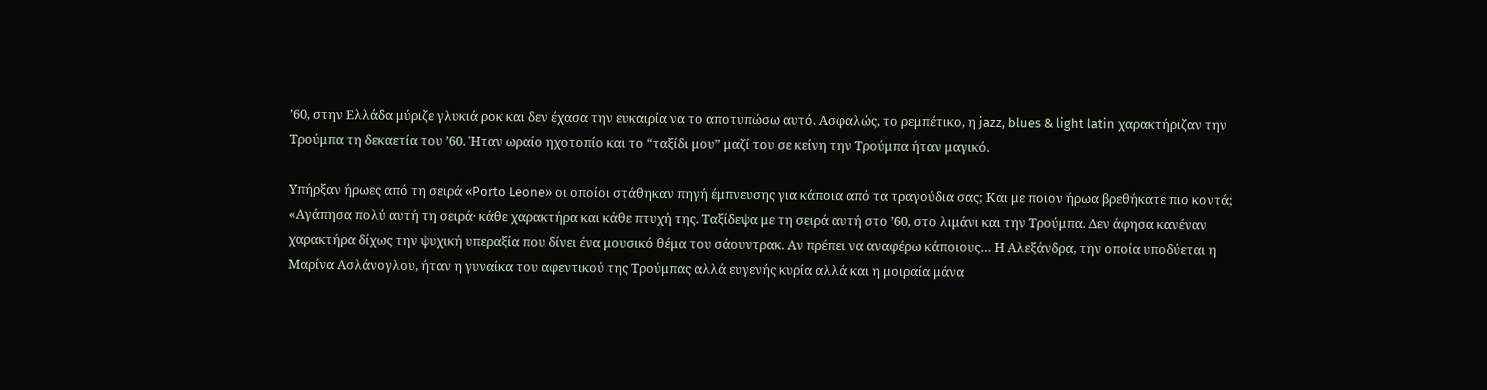’60, στην Ελλάδα μύριζε γλυκιά ροκ και δεν έχασα την ευκαιρία να το αποτυπώσω αυτό. Ασφαλώς, το ρεμπέτικο, η jazz, blues & light latin χαρακτήριζαν την Τρούμπα τη δεκαετία του ’60. Ήταν ωραίο ηχοτοπίο και το “ταξίδι μου” μαζί του σε κείνη την Τρούμπα ήταν μαγικό.

Υπήρξαν ήρωες από τη σειρά «Porto Leone» οι οποίοι στάθηκαν πηγή έμπνευσης για κάποια από τα τραγούδια σας; Και με ποιον ήρωα βρεθήκατε πιο κοντά;
«Αγάπησα πολύ αυτή τη σειρά· κάθε χαρακτήρα και κάθε πτυχή της. Ταξίδεψα με τη σειρά αυτή στο ’60, στο λιμάνι και την Τρούμπα. Δεν άφησα κανέναν χαρακτήρα δίχως την ψυχική υπεραξία που δίνει ένα μουσικό θέμα του σάουντρακ. Αν πρέπει να αναφέρω κάποιους… Η Αλεξάνδρα, την οποία υποδύεται η Μαρίνα Ασλάνογλου, ήταν η γυναίκα του αφεντικού της Τρούμπας αλλά ευγενής κυρία αλλά και η μοιραία μάνα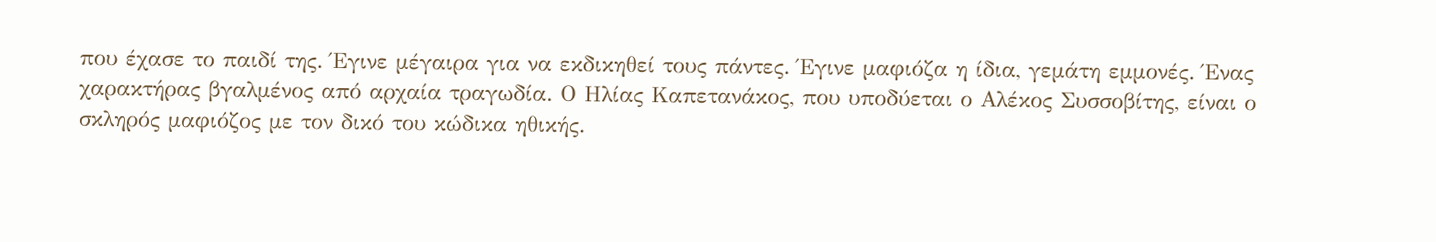που έχασε το παιδί της. Έγινε μέγαιρα για να εκδικηθεί τους πάντες. Έγινε μαφιόζα η ίδια, γεμάτη εμμονές. Ένας χαρακτήρας βγαλμένος από αρχαία τραγωδία. Ο Ηλίας Καπετανάκος, που υποδύεται ο Αλέκος Συσσοβίτης, είναι ο σκληρός μαφιόζος με τον δικό του κώδικα ηθικής.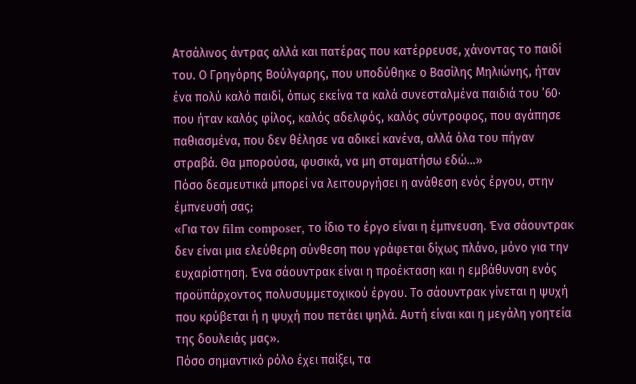Ατσάλινος άντρας αλλά και πατέρας που κατέρρευσε, χάνοντας το παιδί του. Ο Γρηγόρης Βούλγαρης, που υποδύθηκε ο Βασίλης Μηλιώνης, ήταν ένα πολύ καλό παιδί, όπως εκείνα τα καλά συνεσταλμένα παιδιά του ’60· που ήταν καλός φίλος, καλός αδελφός, καλός σύντροφος, που αγάπησε παθιασμένα, που δεν θέλησε να αδικεί κανένα, αλλά όλα του πήγαν στραβά. Θα μπορούσα, φυσικά, να μη σταματήσω εδώ…»
Πόσο δεσμευτικά μπορεί να λειτουργήσει η ανάθεση ενός έργου, στην έμπνευσή σας;
«Για τον film composer, το ίδιο το έργο είναι η έμπνευση. Ένα σάουντρακ δεν είναι μια ελεύθερη σύνθεση που γράφεται δίχως πλάνο, μόνο για την ευχαρίστηση. Ένα σάουντρακ είναι η προέκταση και η εμβάθυνση ενός προϋπάρχοντος πολυσυμμετοχικού έργου. Το σάουντρακ γίνεται η ψυχή που κρύβεται ή η ψυχή που πετάει ψηλά. Αυτή είναι και η μεγάλη γοητεία της δουλειάς μας».
Πόσο σημαντικό ρόλο έχει παίξει, τα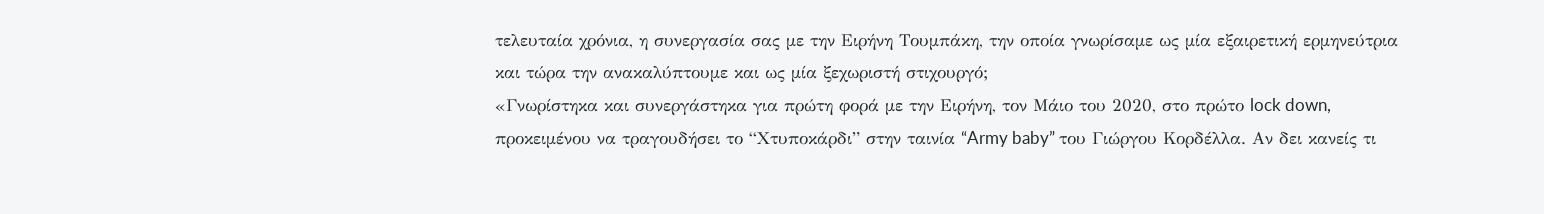τελευταία χρόνια, η συνεργασία σας με την Ειρήνη Τουμπάκη, την οποία γνωρίσαμε ως μία εξαιρετική ερμηνεύτρια και τώρα την ανακαλύπτουμε και ως μία ξεχωριστή στιχουργό;
«Γνωρίστηκα και συνεργάστηκα για πρώτη φορά με την Ειρήνη, τον Μάιο του 2020, στο πρώτο lock down, προκειμένου να τραγουδήσει το “Χτυποκάρδι” στην ταινία “Army baby” του Γιώργου Κορδέλλα. Αν δει κανείς τι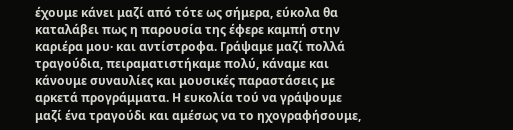έχουμε κάνει μαζί από τότε ως σήμερα, εύκολα θα καταλάβει πως η παρουσία της έφερε καμπή στην καριέρα μου· και αντίστροφα. Γράψαμε μαζί πολλά τραγούδια, πειραματιστήκαμε πολύ, κάναμε και κάνουμε συναυλίες και μουσικές παραστάσεις με αρκετά προγράμματα. Η ευκολία τού να γράψουμε μαζί ένα τραγούδι και αμέσως να το ηχογραφήσουμε,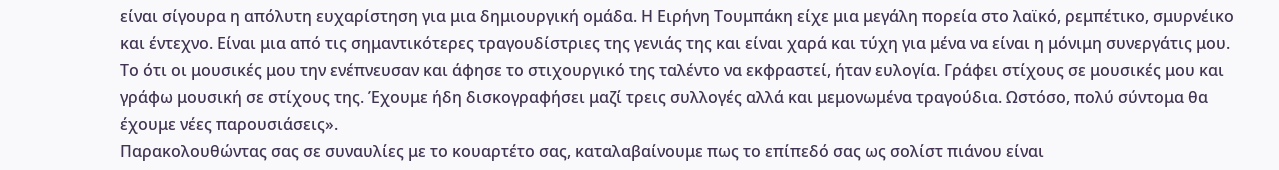είναι σίγουρα η απόλυτη ευχαρίστηση για μια δημιουργική ομάδα. Η Ειρήνη Τουμπάκη είχε μια μεγάλη πορεία στο λαϊκό, ρεμπέτικο, σμυρνέικο και έντεχνο. Είναι μια από τις σημαντικότερες τραγουδίστριες της γενιάς της και είναι χαρά και τύχη για μένα να είναι η μόνιμη συνεργάτις μου. Το ότι οι μουσικές μου την ενέπνευσαν και άφησε το στιχουργικό της ταλέντο να εκφραστεί, ήταν ευλογία. Γράφει στίχους σε μουσικές μου και γράφω μουσική σε στίχους της. Έχουμε ήδη δισκογραφήσει μαζί τρεις συλλογές αλλά και μεμονωμένα τραγούδια. Ωστόσο, πολύ σύντομα θα έχουμε νέες παρουσιάσεις».
Παρακολουθώντας σας σε συναυλίες με το κουαρτέτο σας, καταλαβαίνουμε πως το επίπεδό σας ως σολίστ πιάνου είναι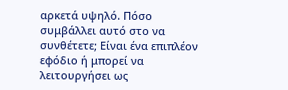αρκετά υψηλό. Πόσο συμβάλλει αυτό στο να συνθέτετε; Είναι ένα επιπλέον εφόδιο ή μπορεί να λειτουργήσει ως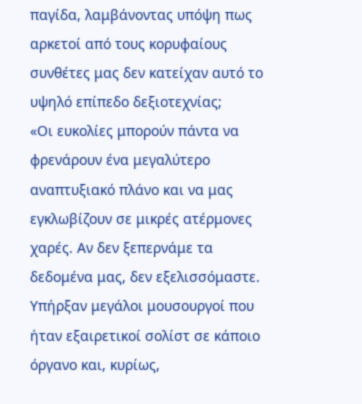παγίδα, λαμβάνοντας υπόψη πως αρκετοί από τους κορυφαίους συνθέτες μας δεν κατείχαν αυτό το υψηλό επίπεδο δεξιοτεχνίας;
«Οι ευκολίες μπορούν πάντα να φρενάρουν ένα μεγαλύτερο αναπτυξιακό πλάνο και να μας εγκλωβίζουν σε μικρές ατέρμονες χαρές. Αν δεν ξεπερνάμε τα δεδομένα μας, δεν εξελισσόμαστε. Υπήρξαν μεγάλοι μουσουργοί που ήταν εξαιρετικοί σολίστ σε κάποιο όργανο και, κυρίως,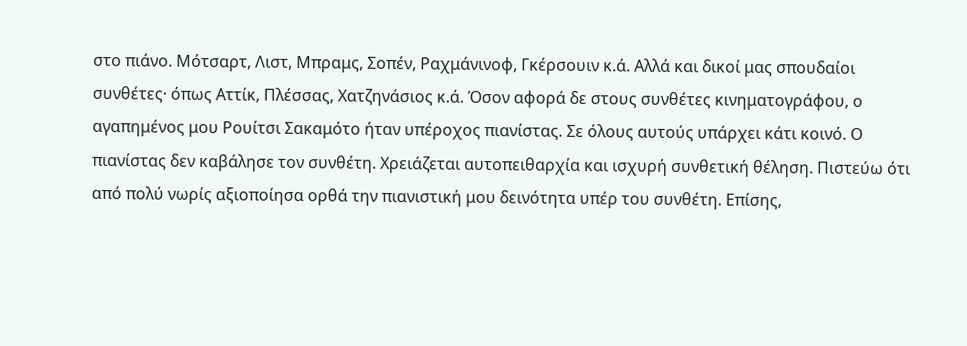στο πιάνο. Μότσαρτ, Λιστ, Μπραμς, Σοπέν, Ραχμάνινοφ, Γκέρσουιν κ.ά. Αλλά και δικοί μας σπουδαίοι συνθέτες· όπως Αττίκ, Πλέσσας, Χατζηνάσιος κ.ά. Όσον αφορά δε στους συνθέτες κινηματογράφου, ο αγαπημένος μου Ρουίτσι Σακαμότο ήταν υπέροχος πιανίστας. Σε όλους αυτούς υπάρχει κάτι κοινό. Ο πιανίστας δεν καβάλησε τον συνθέτη. Χρειάζεται αυτοπειθαρχία και ισχυρή συνθετική θέληση. Πιστεύω ότι από πολύ νωρίς αξιοποίησα ορθά την πιανιστική μου δεινότητα υπέρ του συνθέτη. Επίσης,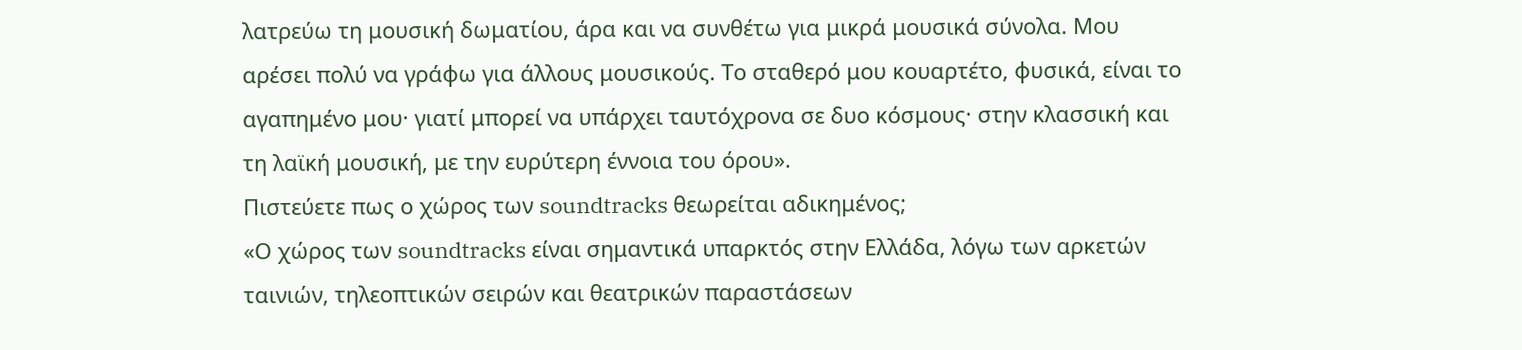λατρεύω τη μουσική δωματίου, άρα και να συνθέτω για μικρά μουσικά σύνολα. Μου αρέσει πολύ να γράφω για άλλους μουσικούς. Το σταθερό μου κουαρτέτο, φυσικά, είναι το αγαπημένο μου· γιατί μπορεί να υπάρχει ταυτόχρονα σε δυο κόσμους· στην κλασσική και τη λαϊκή μουσική, με την ευρύτερη έννοια του όρου».
Πιστεύετε πως ο χώρος των soundtracks θεωρείται αδικημένος;
«Ο χώρος των soundtracks είναι σημαντικά υπαρκτός στην Ελλάδα, λόγω των αρκετών ταινιών, τηλεοπτικών σειρών και θεατρικών παραστάσεων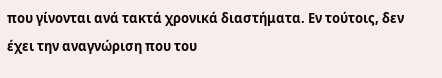που γίνονται ανά τακτά χρονικά διαστήματα. Εν τούτοις, δεν έχει την αναγνώριση που του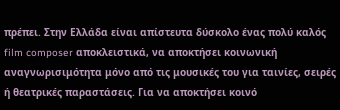πρέπει. Στην Ελλάδα είναι απίστευτα δύσκολο ένας πολύ καλός film composer αποκλειστικά, να αποκτήσει κοινωνική αναγνωρισιμότητα μόνο από τις μουσικές του για ταινίες, σειρές ή θεατρικές παραστάσεις. Για να αποκτήσει κοινό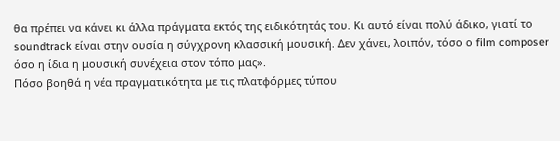θα πρέπει να κάνει κι άλλα πράγματα εκτός της ειδικότητάς του. Κι αυτό είναι πολύ άδικο, γιατί το soundtrack είναι στην ουσία η σύγχρονη κλασσική μουσική. Δεν χάνει, λοιπόν, τόσο ο film composer όσο η ίδια η μουσική συνέχεια στον τόπο μας».
Πόσο βοηθά η νέα πραγματικότητα με τις πλατφόρμες τύπου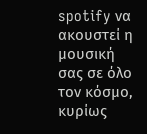spotify να ακουστεί η μουσική σας σε όλο τον κόσμο, κυρίως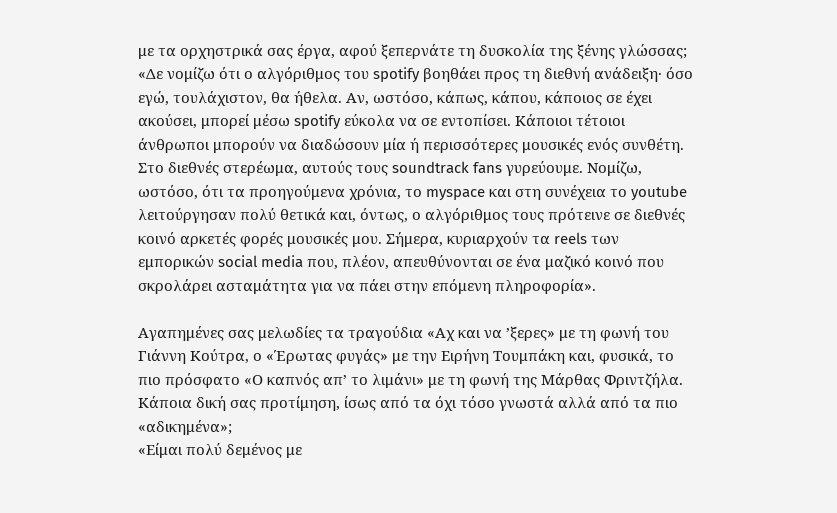με τα ορχηστρικά σας έργα, αφού ξεπερνάτε τη δυσκολία της ξένης γλώσσας;
«Δε νομίζω ότι ο αλγόριθμος του spotify βοηθάει προς τη διεθνή ανάδειξη· όσο εγώ, τουλάχιστον, θα ήθελα. Αν, ωστόσο, κάπως, κάπου, κάποιος σε έχει ακούσει, μπορεί μέσω spotify εύκολα να σε εντοπίσει. Κάποιοι τέτοιοι άνθρωποι μπορούν να διαδώσουν μία ή περισσότερες μουσικές ενός συνθέτη. Στο διεθνές στερέωμα, αυτούς τους soundtrack fans γυρεύουμε. Noμίζω, ωστόσο, ότι τα προηγούμενα χρόνια, το myspace και στη συνέχεια το youtube λειτούργησαν πολύ θετικά και, όντως, ο αλγόριθμος τους πρότεινε σε διεθνές κοινό αρκετές φορές μουσικές μου. Σήμερα, κυριαρχούν τα reels των εμπορικών social media που, πλέον, απευθύνονται σε ένα μαζικό κοινό που σκρολάρει ασταμάτητα για να πάει στην επόμενη πληροφορία».

Αγαπημένες σας μελωδίες τα τραγούδια «Αχ και να ’ξερες» με τη φωνή του Γιάννη Κούτρα, ο «Έρωτας φυγάς» με την Ειρήνη Τουμπάκη και, φυσικά, το πιο πρόσφατο «Ο καπνός απ’ το λιμάνι» με τη φωνή της Μάρθας Φριντζήλα. Κάποια δική σας προτίμηση, ίσως από τα όχι τόσο γνωστά αλλά από τα πιο «αδικημένα»;
«Είμαι πολύ δεμένος με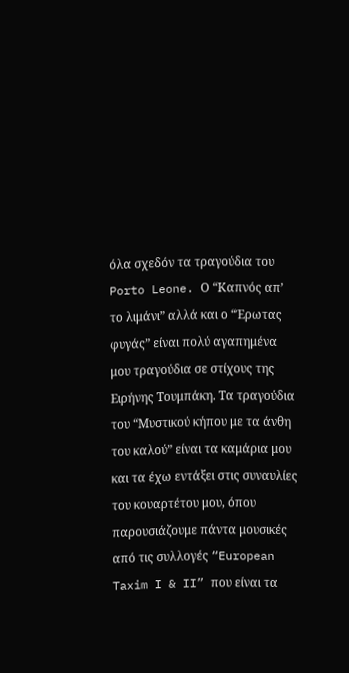όλα σχεδόν τα τραγούδια του Porto Leone. Ο “Καπνός απ’ το λιμάνι” αλλά και ο “Έρωτας φυγάς” είναι πολύ αγαπημένα μου τραγούδια σε στίχους της Ειρήνης Τουμπάκη. Τα τραγούδια του “Μυστικού κήπου με τα άνθη του καλού” είναι τα καμάρια μου και τα έχω εντάξει στις συναυλίες του κουαρτέτου μου, όπου παρουσιάζουμε πάντα μουσικές από τις συλλογές “European Taxim I & II” που είναι τα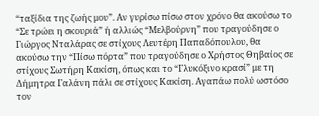“ταξίδια της ζωής μου”. Αν γυρίσω πίσω στον χρόνο θα ακούσω το “Σε τρώει η σκουριά” ή αλλιώς “Μελβούρνη” που τραγούδησε ο Γιώργος Νταλάρας σε στίχους Λευτέρη Παπαδόπουλου, θα ακούσω την “Πίσω πόρτα” που τραγούδησε ο Χρήστος Θηβαίος σε στίχους Σωτήρη Κακίση, όπως και το “Γλυκόξινο κρασί” με τη Δήμητρα Γαλάνη πάλι σε στίχους Κακίση. Αγαπάω πολύ ωστόσο τον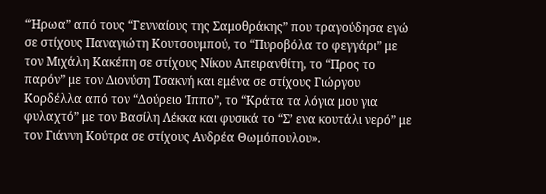“Ήρωα” από τους “Γενναίους της Σαμοθράκης” που τραγούδησα εγώ σε στίχους Παναγιώτη Κουτσουμπού, το “Πυροβόλα το φεγγάρι” με τον Μιχάλη Κακέπη σε στίχους Νίκου Απειρανθίτη, το “Προς το παρόν” με τον Διονύση Τσακνή και εμένα σε στίχους Γιώργου Κορδέλλα από τον “Δούρειο Ίππο”, το “Κράτα τα λόγια μου για φυλαχτό” με τον Βασίλη Λέκκα και φυσικά το “Σ’ ενα κουτάλι νερό” με τον Γιάννη Κούτρα σε στίχους Ανδρέα Θωμόπουλου».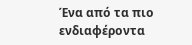Ένα από τα πιο ενδιαφέροντα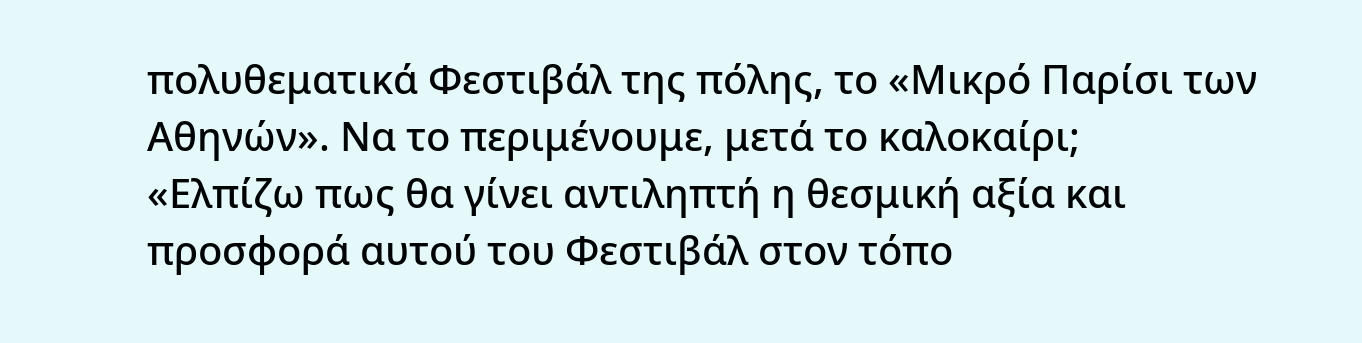πολυθεματικά Φεστιβάλ της πόλης, το «Μικρό Παρίσι των Αθηνών». Να το περιμένουμε, μετά το καλοκαίρι;
«Ελπίζω πως θα γίνει αντιληπτή η θεσμική αξία και προσφορά αυτού του Φεστιβάλ στον τόπο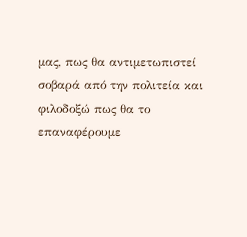μας, πως θα αντιμετωπιστεί σοβαρά από την πολιτεία και φιλοδοξώ πως θα το επαναφέρουμε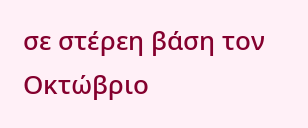σε στέρεη βάση τον Οκτώβριο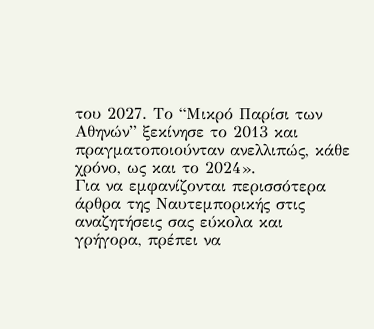του 2027. Το “Μικρό Παρίσι των Αθηνών” ξεκίνησε το 2013 και πραγματοποιούνταν ανελλιπώς, κάθε χρόνο, ως και το 2024».
Για να εμφανίζονται περισσότερα άρθρα της Ναυτεμπορικής στις αναζητήσεις σας εύκολα και γρήγορα, πρέπει να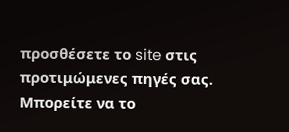προσθέσετε το site στις προτιμώμενες πηγές σας. Μπορείτε να το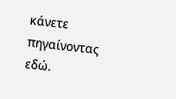κάνετε πηγαίνοντας εδώ.